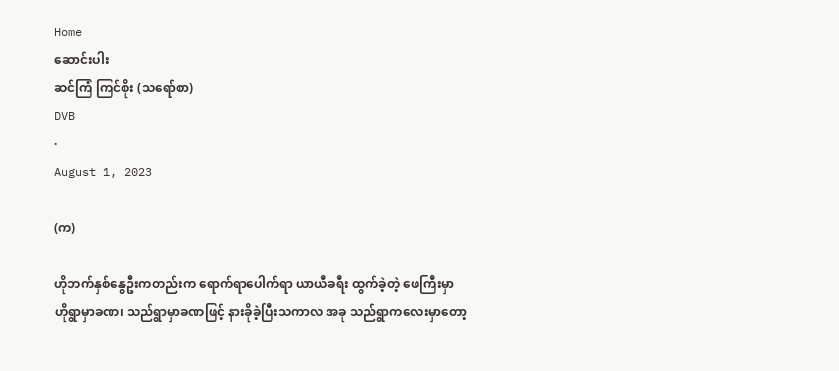Home
ဆောင်းပါး
ဆင်ကြံ ကြင်စိုး (သရော်စာ)
DVB
·
August 1, 2023

(က)

ဟိုဘက်နှစ်နွေဦးကတည်းက ရောက်ရာပေါက်ရာ ယာယီခရီး ထွက်ခဲ့တဲ့ ဖေကြီးမှာ ဟိုရွာမှာခဏ၊ သည်ရွာမှာခဏဖြင့် နားခိုခဲ့ပြီးသကာလ အခု သည်ရွာကလေးမှာတော့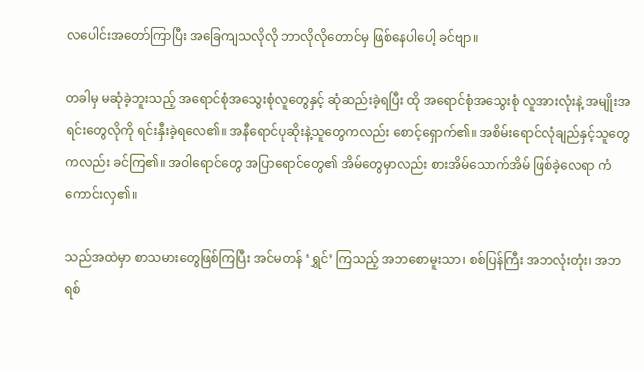လပေါင်းအတော်ကြာပြီး အခြေကျသလိုလို ဘာလိုလိုတောင်မှ ဖြစ်နေပါပေါ့ ခင်ဗျာ။

တခါမှ မဆုံခဲ့ဘူးသည့် အရောင်စုံအသွေးစုံလူတွေနှင့် ဆုံဆည်းခဲ့ရပြီး ထို အရောင်စုံအသွေးစုံ လူအားလုံးနဲ့ အမျိုးအရင်းတွေလိုကို ရင်းနှီးခဲ့ရလေ၏။ အနီရောင်ပုဆိုးနဲ့သူတွေကလည်း စောင့်ရှောက်၏။ အစိမ်းရောင်လုံချည်နှင့်သူတွေကလည်း ခင်ကြ၏။ အဝါရောင်တွေ အပြာရောင်တွေ၏ အိမ်တွေမှာလည်း စားအိမ်သောက်အိမ် ဖြစ်ခဲ့လေရာ ကံကောင်းလှ၏။

သည်အထဲမှာ စာသမားတွေဖြစ်ကြပြီး အင်မတန် ‘ရွှင်’ ကြသည့် အဘစောမူးသာ၊ စစ်ပြန်ကြီး အဘလုံးတုံး၊ အဘရစ်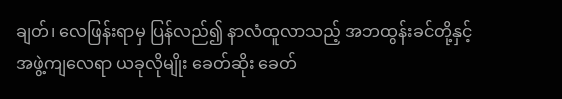ချတ်၊ လေဖြန်းရာမှ ပြန်လည်၍ နာလံထူလာသည့် အဘထွန်းခင်တို့နှင့် အဖွဲ့ကျလေရာ ယခုလိုမျိုး ခေတ်ဆိုး ခေတ်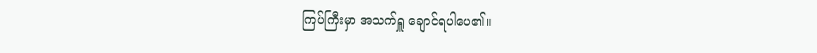ကြပ်ကြီးမှာ အသက်ရှူ ချောင်ရပါပေ၏။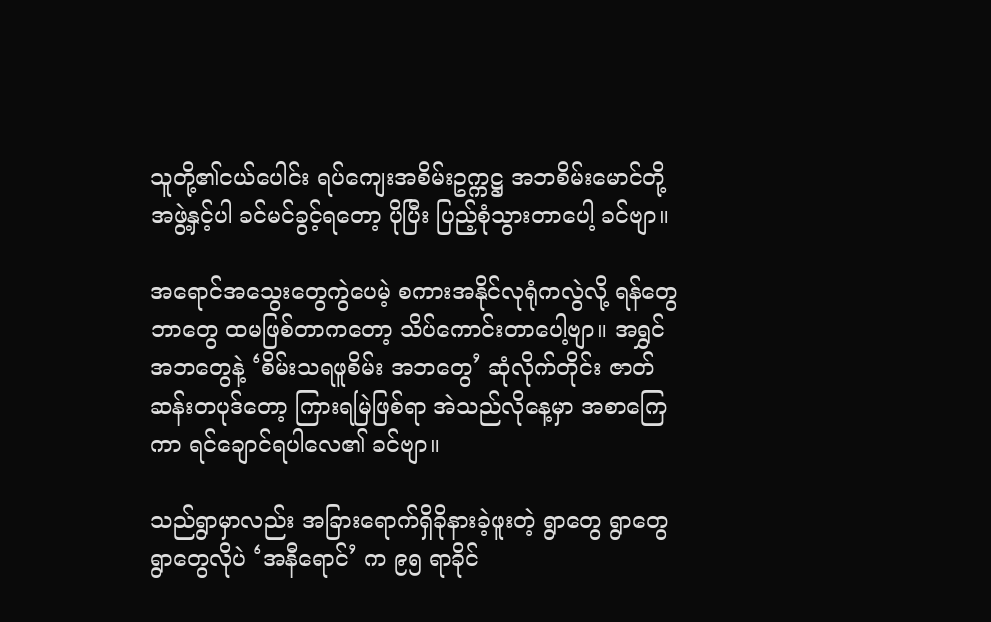သူတို့၏ငယ်ပေါင်း ရပ်ကျေးအစိမ်းဥက္ကဋ္ဌ အဘစိမ်းမောင်တို့ အဖွဲ့နှင့်ပါ ခင်မင်ခွင့်ရတော့ ပိုပြီး ပြည့်စုံသွားတာပေါ့ ခင်ဗျာ။

အရောင်အသွေးတွေကွဲပေမဲ့ စကားအနိုင်လုရုံကလွဲလို့ ရန်တွေဘာတွေ ထမဖြစ်တာကတော့ သိပ်ကောင်းတာပေါ့ဗျာ။ အရွှင်အဘတွေနဲ့ ‘စိမ်းသရဖူစိမ်း အဘတွေ’ ဆုံလိုက်တိုင်း ဇာတ်ဆန်းတပုဒ်တော့ ကြားရမြဲဖြစ်ရာ အဲသည်လိုနေ့မှာ အစာကြေကာ ရင်ချောင်ရပါလေ၏ ခင်ဗျာ။

သည်ရွာမှာလည်း အခြားရောက်ရှိခိုနားခဲ့ဖူးတဲ့ ရွာတွေ ရွာတွေ ရွာတွေလိုပဲ ‘အနီရောင်’ က ၉၅ ရာခိုင်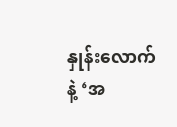နှုန်းလောက်နဲ့ ‘အ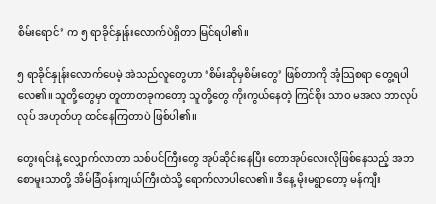စိမ်းရောင်’ က ၅ ရာခိုင်နှုန်းလောက်ပဲရှိတာ မြင်ရပါ၏။

၅ ရာခိုင်နှုန်းလောက်ပေမဲ့ အဲသည်လူတွေဟာ ‘စိမ်းဆိုမှစိမ်းတွေ’ ဖြစ်တာကို အံ့သြစရာ တွေ့ရပါလေ၏။ သူတို့တွေမှာ တူတာတခုကတော့ သူတို့တွေ ကိုးကွယ်နေတဲ့ ကြင်စိုး သာဝ မအလ ဘာလုပ်လုပ် အဟုတ်ဟု ထင်နေကြတာပဲ ဖြစ်ပါ၏။

တွေးရင်းနဲ့ လျှောက်လာတာ သစ်ပင်ကြီးတွေ အုပ်ဆိုင်းနေပြီး တောအုပ်လေးလိုဖြစ်နေသည့် အဘစောမူးသာတို့ အိမ်ခြံဝန်းကျယ်ကြီးထဲသို့ ရောက်လာပါလေ၏။ ဒီနေ့ မိုးမရွာတော့ မန်ကျီး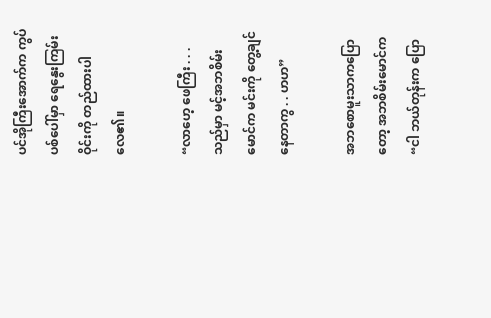ပင်အိုကြီးအောက်က ကွပ်ပစ်ပေါ်မှာ ရေနွေးကြမ်းဝိုင်းကို တည်ထားပါလေ၏။

“လာဟေ့ ဖေကြီး . . . သည်မှာ မင့်အဘစိမ်းမောင်က မင်းကို တွေ့ချင်နေတာကွ . . ဟဟ”

အဘစောမူးသာကပြောတော့ အဘစိမ်းမောင်က “ငါ ဘယ်တုန်းက ပြော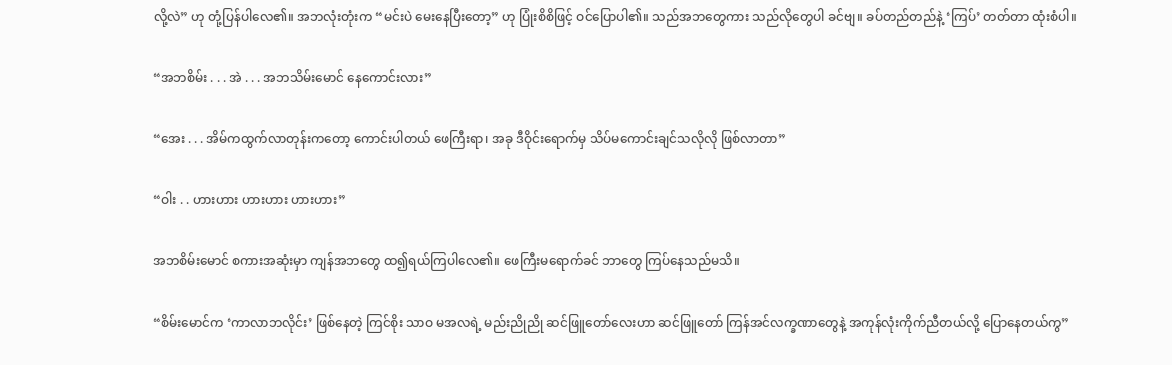လို့လဲ” ဟု တုံ့ပြန်ပါလေ၏။ အဘလုံးတုံးက “မင်းပဲ မေးနေပြီးတော့” ဟု ပြုံးစိစိဖြင့် ဝင်ပြောပါ၏။ သည်အဘတွေကား သည်လိုတွေပါ ခင်ဗျ။ ခပ်တည်တည်နဲ့ ‘ကြပ်’ တတ်တာ ထုံးစံပါ။

“အဘစိမ်း . . . အဲ . . . အဘသိမ်းမောင် နေကောင်းလား”

“အေး . . . အိမ်ကထွက်လာတုန်းကတော့ ကောင်းပါတယ် ဖေကြီးရာ၊ အခု ဒီဝိုင်းရောက်မှ သိပ်မကောင်းချင်သလိုလို ဖြစ်လာတာ”

“ဝါး . . ဟားဟား ဟားဟား ဟားဟား”

အဘစိမ်းမောင် စကားအဆုံးမှာ ကျန်အဘတွေ ထ၍ရယ်ကြပါလေ၏။ ဖေကြီးမရောက်ခင် ဘာတွေ ကြပ်နေသည်မသိ။

“စိမ်းမောင်က ‘ကာလာဘလိုင်း’ ဖြစ်နေတဲ့ ကြင်စိုး သာဝ မအလရဲ့ မည်းညိုညို ဆင်ဖြူတော်လေးဟာ ဆင်ဖြူတော် ကြန်အင်လက္ခဏာတွေနဲ့ အကုန်လုံးကိုက်ညီတယ်လို့ ပြောနေတယ်ကွ”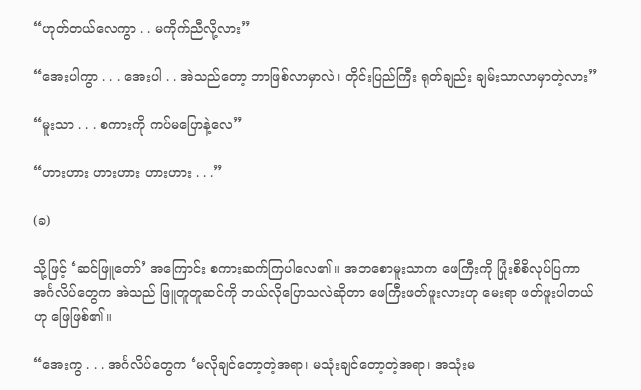“ဟုတ်တယ်လေကွာ . . မကိုက်ညီလို့လား”

“အေးပါကွာ . . . အေးပါ . . အဲသည်တော့ ဘာဖြစ်လာမှာလဲ၊ တိုင်းပြည်ကြီး ရုတ်ချည်း ချမ်းသာလာမှာတဲ့လား”

“မူးသာ . . . စကားကို ကပ်မပြောနဲ့လေ”

“ဟားဟား ဟားဟား ဟားဟား . . .”

(ခ)

သို့ဖြင့် ‘ဆင်ဖြူတော်’ အကြောင်း စကားဆက်ကြပါလေ၏။ အဘစောမူးသာက ဖေကြီးကို ပြုံးစိစိလုပ်ပြကာ အင်္ဂလိပ်တွေက အဲသည် ဖြူတူတူဆင်ကို ဘယ်လိုပြောသလဲဆိုတာ ဖေကြီးဖတ်ဖူးလားဟု မေးရာ ဖတ်ဖူးပါတယ်ဟု ဖြေဖြစ်၏။

“အေးကွ . . . အင်္ဂလိပ်တွေက ‘မလိုချင်တော့တဲ့အရာ၊ မသုံးချင်တော့တဲ့အရာ၊ အသုံးမ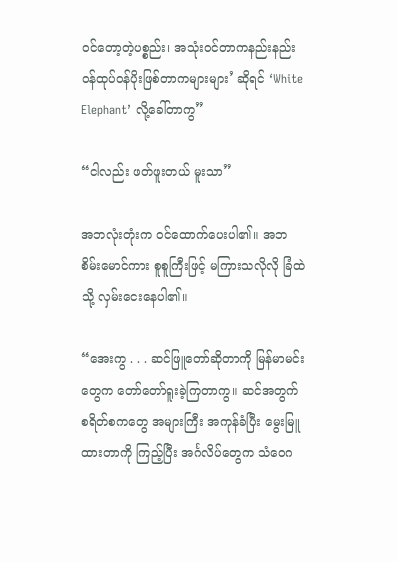ဝင်တော့တဲ့ပစ္စည်း၊ အသုံးဝင်တာကနည်းနည်း ဝန်ထုပ်ဝန်ပိုးဖြစ်တာကများများ’ ဆိုရင် ‘White Elephant’ လို့ခေါ်တာကွ”

“ငါလည်း ဖတ်ဖူးတယ် မူးသာ”

အဘလုံးတုံးက ဝင်ထောက်ပေးပါ၏။ အဘစိမ်းမောင်ကား စူစူကြီးဖြင့် မကြားသလိုလို ခြံထဲသို့ လှမ်းငေးနေပါ၏။

“အေးကွ . . . ဆင်ဖြူတော်ဆိုတာကို မြန်မာမင်းတွေက တော်တော်ရူးခဲ့ကြတာကွ။ ဆင်အတွက် စရိတ်စကတွေ အများကြီး အကုန်ခံပြီး မွေးမြူထားတာကို ကြည့်ပြီး အင်္ဂလိပ်တွေက သံဝေဂ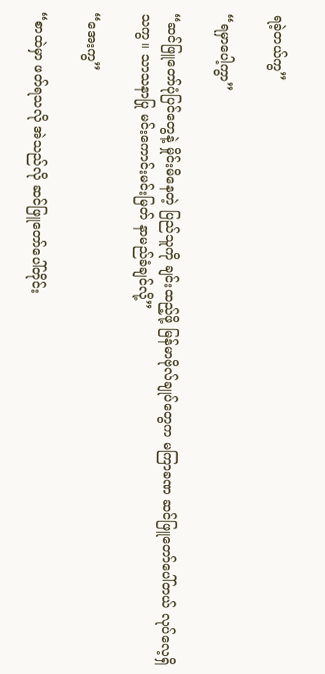ရခဲ့တယ်ကွ”

“ရမှာပေါ့ကွာ”

“ဆင်ဖြူတော်ပုံပြင်တွေနဲ့ မှိုင်းမိနေတဲ့ ပြည်သူကို ချင်းထည့်ဖို့ မြန်မာဗိုလ်ချုပ်တွေက မကြာခဏ ဆင်ဖြူတော်ပေါ်တယ် လုပ်လေ့ရှိသကွ။ သာသနာပြု မင်းကောင်းမင်းမြတ် နာမည်ခံချင်လို့”

“အေးကွ”

“စာထဲမှာ ဖတ်ရသလို အဲသည်လို ဆင်ဖြူတော်ပေါ်တိုင်း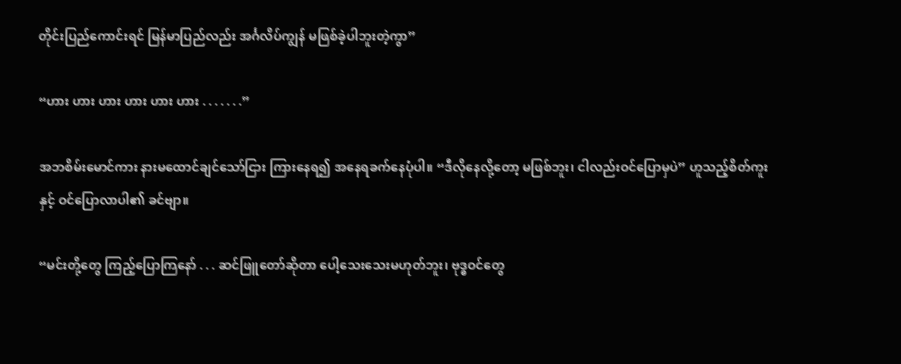တိုင်းပြည်ကောင်းရင် မြန်မာပြည်လည်း အင်္ဂလိပ်ကျွန် မဖြစ်ခဲ့ပါဘူးတဲ့ကွာ”

“ဟား ဟား ဟား ဟား ဟား ဟား . . . . . . .”

အဘစိမ်းမောင်ကား နားမထောင်ချင်သော်ငြား ကြားနေရ၍ အနေရခက်နေပုံပါ။ “ဒီလိုနေလို့တော့ မဖြစ်ဘူး၊ ငါလည်းဝင်ပြောမှပဲ” ဟူသည့်စိတ်ကူးနှင့် ဝင်ပြောလာပါ၏ ခင်ဗျာ။

“မင်းတို့တွေ ကြည့်ပြောကြနော် . . . ဆင်ဖြူတော်ဆိုတာ ပေါ့သေးသေးမဟုတ်ဘူး၊ ဗုဒ္ဓဝင်တွေ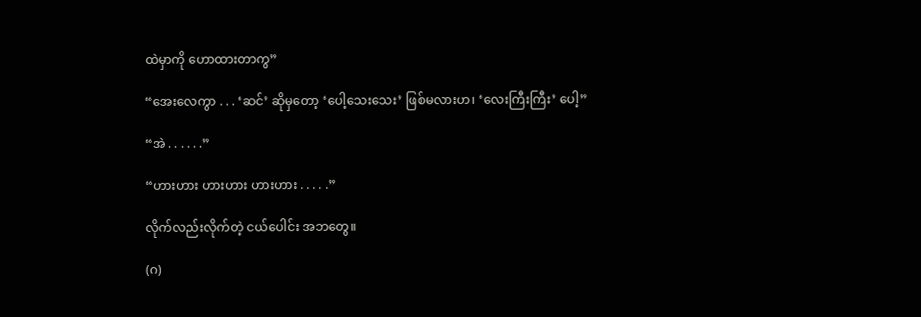ထဲမှာကို ဟောထားတာကွ”

“အေးလေကွာ . . . ‘ဆင်’ ဆိုမှတော့ ‘ပေါ့သေးသေး’ ဖြစ်မလားဟ၊ ‘လေးကြီးကြီး’ ပေါ့”

“အဲ . . . . . .”

“ဟားဟား ဟားဟား ဟားဟား . . . . .”

လိုက်လည်းလိုက်တဲ့ ငယ်ပေါင်း အဘတွေ။

(ဂ)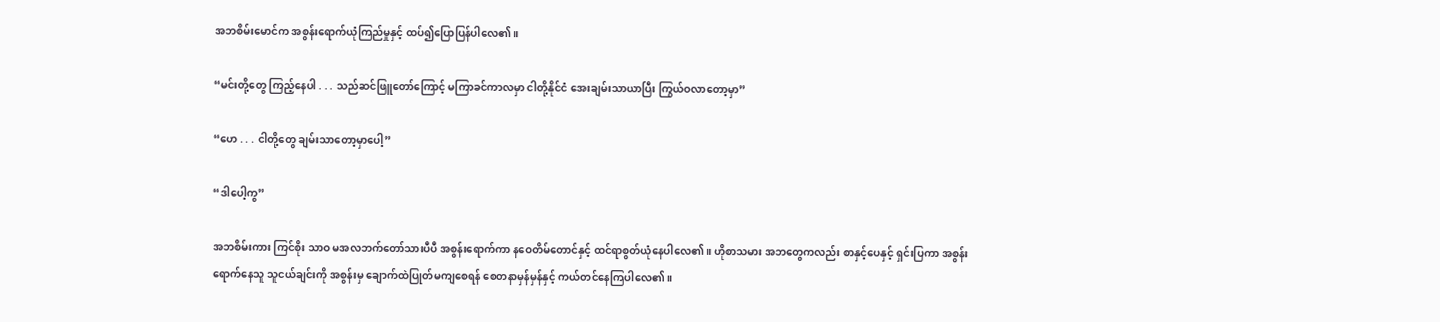အဘစိမ်းမောင်က အစွန်းရောက်ယုံကြည်မှုနှင့် ထပ်၍ပြောပြန်ပါလေ၏။

“မင်းတို့တွေ ကြည့်နေပါ . . . သည်ဆင်ဖြူတော်ကြောင့် မကြာခင်ကာလမှာ ငါတို့နိုင်ငံ အေးချမ်းသာယာပြီး ကြွယ်ဝလာတော့မှာ”

“ဟေ . . . ငါတို့တွေ ချမ်းသာတော့မှာပေါ့”

“ဒါပေါ့ကွ”

အဘစိမ်းကား ကြင်စိုး သာဝ မအလဘက်တော်သားပီပီ အစွန်းရောက်ကာ နဝေတိမ်တောင်နှင့် ထင်ရာစွတ်ယုံနေပါလေ၏။ ဟိုစာသမား အဘတွေကလည်း စာနှင့်ပေနှင့် ရှင်းပြကာ အစွန်းရောက်နေသူ သူငယ်ချင်းကို အစွန်းမှ ချောက်ထဲပြုတ်မကျစေရန် စေတနာမှန်မှန်နှင့် ကယ်တင်နေကြပါလေ၏။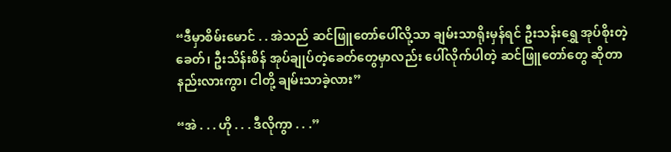“ဒီမှာစိမ်းမောင် . . အဲသည် ဆင်ဖြူတော်ပေါ်လို့သာ ချမ်းသာရိုးမှန်ရင် ဦးသန်းရွှေ အုပ်စိုးတဲ့ခေတ်၊ ဦးသိန်းစိန် အုပ်ချုပ်တဲ့ခေတ်တွေမှာလည်း ပေါ်လိုက်ပါတဲ့ ဆင်ဖြူတော်တွေ ဆိုတာ နည်းလားကွာ၊ ငါတို့ ချမ်းသာခဲ့လား”

“အဲ . . . ဟို . . . ဒီလိုကွာ . . .”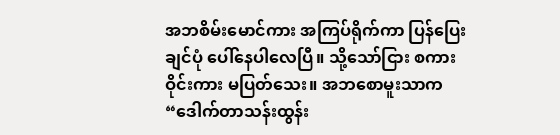အဘစိမ်းမောင်ကား အကြပ်ရိုက်ကာ ပြန်ပြေးချင်ပုံ ပေါ်နေပါလေပြီ။ သို့သော်ငြား စကားဝိုင်းကား မပြတ်သေး။ အဘစောမူးသာက “ဒေါက်တာသန်းထွန်း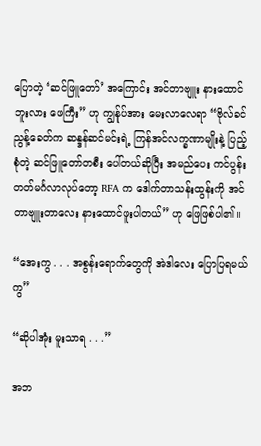ပြောတဲ့ ‘ဆင်ဖြူတော်’ အကြောင်း အင်တာဗျူး နားထောင်ဘူးလား ဖေကြီး” ဟု ကျွန်ုပ်အား မေးလာလေရာ “ဗိုလ်ခင်ညွန့်ခေတ်က ဆန္ဒန်ဆင်မင်းရဲ့ ကြန်အင်လက္ခဏာမျိုးနဲ့ ပြည့်စုံတဲ့ ဆင်ဖြူတော်တစီး ပေါ်တယ်ဆိုပြီး အမည်ပေး ကင်ပွန်းတတ်မင်္ဂလာလုပ်တော့ RFA က ဒေါက်တာသန်းထွန်းကို အင်တာဗျူးတာလေး နားထောင်ဖူးပါတယ်” ဟု ဖြေဖြစ်ပါ၏။

“အေးကွ . . . အစွန်းရောက်တွေကို အဲဒါလေး ပြောပြရမယ်ကွ”

“ဆိုပါအုံး မူးသာရ . . .”

အဘ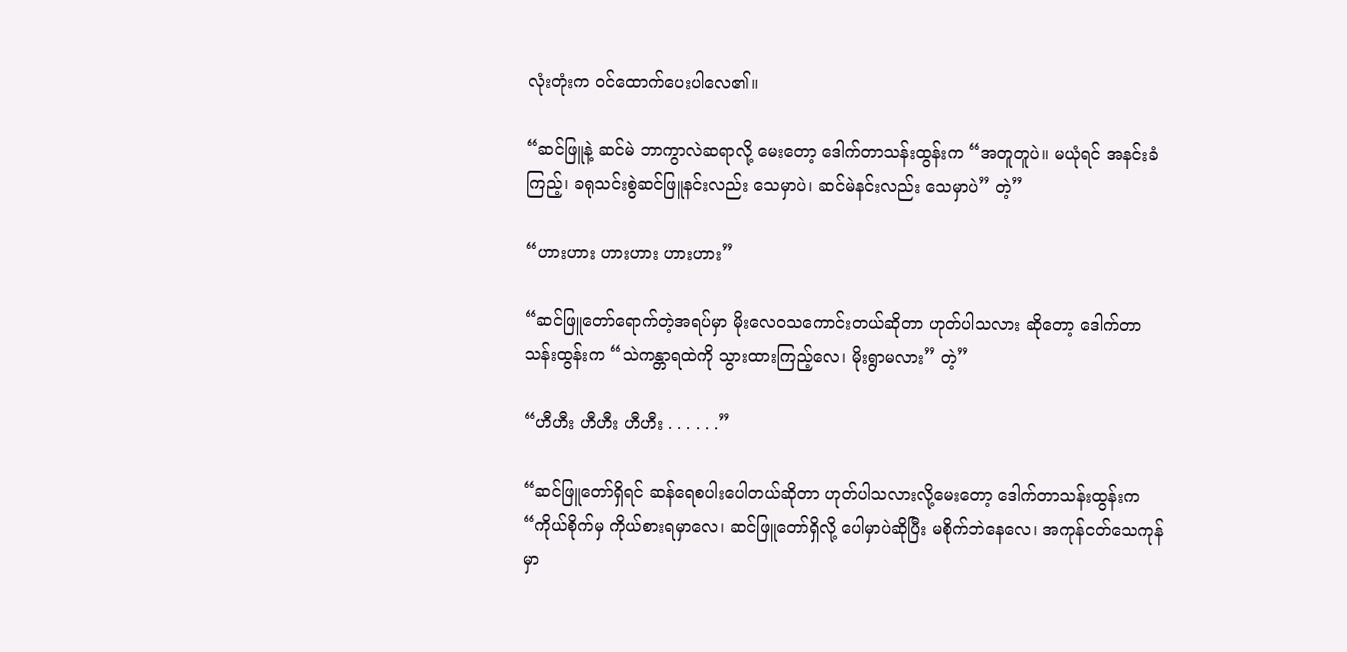လုံးတုံးက ဝင်ထောက်ပေးပါလေ၏။

“ဆင်ဖြူနဲ့ ဆင်မဲ ဘာကွာလဲဆရာလို့ မေးတော့ ဒေါက်တာသန်းထွန်းက “အတူတူပဲ။ မယုံရင် အနင်းခံကြည့်၊ ခရုသင်းစွဲဆင်ဖြူနင်းလည်း သေမှာပဲ၊ ဆင်မဲနင်းလည်း သေမှာပဲ” တဲ့”

“ဟားဟား ဟားဟား ဟားဟား”

“ဆင်ဖြူတော်ရောက်တဲ့အရပ်မှာ မိုးလေဝသကောင်းတယ်ဆိုတာ ဟုတ်ပါသလား ဆိုတော့ ဒေါက်တာသန်းထွန်းက “သဲကန္တာရထဲကို သွားထားကြည့်လေ၊ မိုးရွာမလား” တဲ့”

“ဟီဟီး ဟီဟီး ဟီဟီး . . . . . .”

“ဆင်ဖြူတော်ရှိရင် ဆန်ရေစပါးပေါတယ်ဆိုတာ ဟုတ်ပါသလားလို့မေးတော့ ဒေါက်တာသန်းထွန်းက “ကိုယ်စိုက်မှ ကိုယ်စားရမှာလေ၊ ဆင်ဖြူတော်ရှိလို့ ပေါမှာပဲဆိုပြီး မစိုက်ဘဲနေလေ၊ အကုန်ငတ်သေကုန်မှာ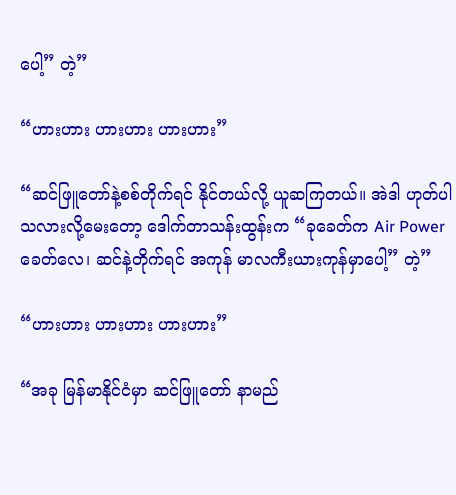ပေါ့” တဲ့”

“ဟားဟား ဟားဟား ဟားဟား”

“ဆင်ဖြူတော်နဲ့စစ်တိုက်ရင် နိုင်တယ်လို့ ယူဆကြတယ်။ အဲဒါ ဟုတ်ပါသလားလို့မေးတော့ ဒေါက်တာသန်းထွန်းက “ခုခေတ်က Air Power ခေတ်လေ၊ ဆင်နဲ့တိုက်ရင် အကုန် မာလကီးယားကုန်မှာပေါ့” တဲ့”

“ဟားဟား ဟားဟား ဟားဟား”

“အခု မြန်မာနိုင်ငံမှာ ဆင်ဖြူတော် နာမည်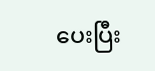ပေးပြီး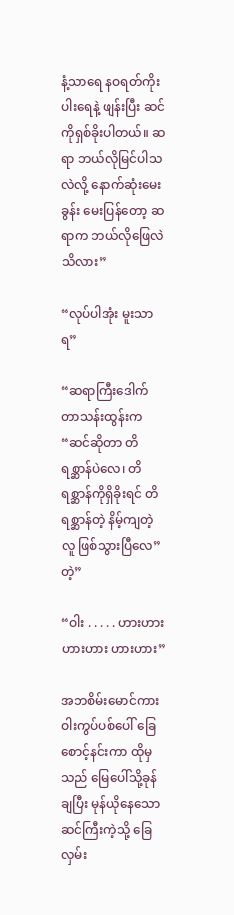နံ့သာရေ နဝရတ်ကိုးပါးရေနဲ့ ဖျန်းပြီး ဆင်ကိုရှစ်ခိုးပါတယ်။ ဆရာ ဘယ်လိုမြင်ပါသလဲလို့ နောက်ဆုံးမေးခွန်း မေးပြန်တော့ ဆရာက ဘယ်လိုဖြေလဲ သိလား”

“လုပ်ပါအုံး မူးသာရ”

“ဆရာကြီးဒေါက်တာသန်းထွန်းက “ဆင်ဆိုတာ တိရစ္ဆာန်ပဲလေ၊ တိရစ္ဆာန်ကိုရှိခိုးရင် တိရစ္ဆာန်တဲ့ နိမ့်ကျတဲ့လူ ဖြစ်သွားပြီလေ” တဲ့”

“ဝါး . . . . . ဟားဟား ဟားဟား ဟားဟား”

အဘစိမ်းမောင်ကား ဝါးကွပ်ပစ်ပေါ် ခြေစောင့်နင်းကာ ထိုမှသည် မြေပေါ်သို့ခုန်ချပြီး မုန်ယိုနေသော ဆင်ကြီးကဲ့သို့ ခြေလှမ်း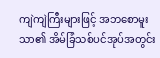ကျဲကျဲကြီးများဖြင့် အဘစောမူးသာ၏ အိမ်ခြံသစ်ပင်အုပ်အတွင်း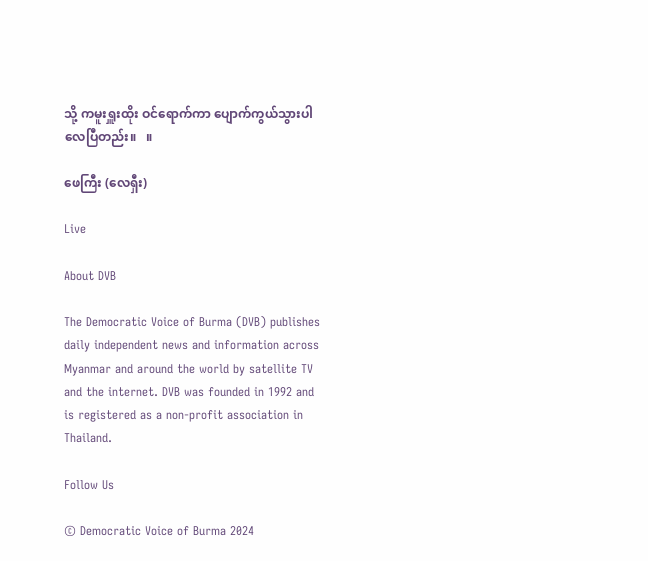သို့ ကမူးရှူးထိုး ဝင်ရောက်ကာ ပျောက်ကွယ်သွားပါလေပြီတည်း။   ။

ဖေကြီး (လေရှီး)

Live

About DVB

The Democratic Voice of Burma (DVB) publishes daily independent news and information across Myanmar and around the world by satellite TV and the internet. DVB was founded in 1992 and is registered as a non-profit association in Thailand.

Follow Us

© Democratic Voice of Burma 2024